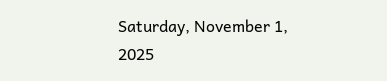Saturday, November 1, 2025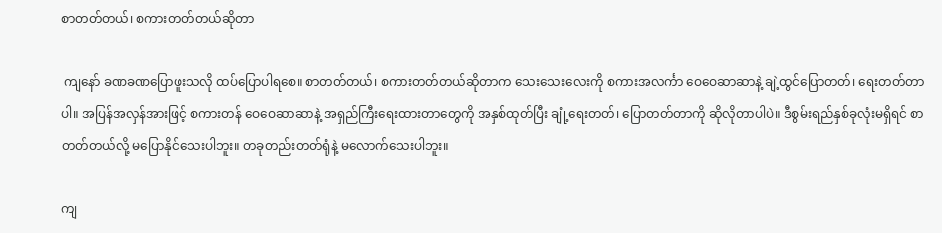စာတတ်တယ်၊ စကားတတ်တယ်ဆိုတာ

 ကျနော် ခဏခဏပြောဖူးသလို ထပ်ပြောပါရစေ။ စာတတ်တယ်၊ စကားတတ်တယ်ဆိုတာက သေးသေးလေးကို စကားအလင်္ကာ ဝေဝေဆာဆာနဲ့ ချဲ့ထွင်ပြောတတ်၊ ရေးတတ်တာပါ။ အပြန်အလှန်အားဖြင့် စကားတန် ဝေဝေဆာဆာနဲ့ အရှည်ကြီးရေးထားတာတွေကို အနှစ်ထုတ်ပြီး ချုံ့ရေးတတ်၊ ပြောတတ်တာကို ဆိုလိုတာပါပဲ။ ဒီစွမ်းရည်နှစ်ခုလုံးမရှိရင် စာတတ်တယ်လို့ မပြောနိုင်သေးပါဘူး။ တခုတည်းတတ်ရုံနဲ့ မလောက်သေးပါဘူး။

ကျ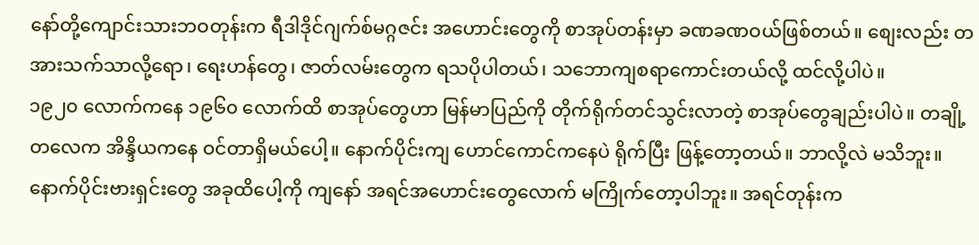နော်တို့ကျောင်းသားဘဝတုန်းက ရီဒါဒိုင်ဂျက်စ်မဂ္ဂဇင်း အဟောင်းတွေကို စာအုပ်တန်းမှာ ခဏခဏဝယ်ဖြစ်တယ်။ စျေးလည်း တအားသက်သာလို့ရော၊ ရေးဟန်တွေ၊ ဇာတ်လမ်းတွေက ရသပိုပါတယ်၊ သဘောကျစရာကောင်းတယ်လို့ ထင်လို့ပါပဲ။
၁၉၂၀ လောက်ကနေ ၁၉၆၀ လောက်ထိ စာအုပ်တွေဟာ မြန်မာပြည်ကို တိုက်ရိုက်တင်သွင်းလာတဲ့ စာအုပ်တွေချည်းပါပဲ။ တချို့တလေက အိန္ဒိယကနေ ဝင်တာရှိမယ်ပေါ့။ နောက်ပိုင်းကျ ဟောင်ကောင်ကနေပဲ ရိုက်ပြီး ဖြန့်တော့တယ်။ ဘာလို့လဲ မသိဘူး။ နောက်ပိုင်းဗားရှင်းတွေ အခုထိပေါ့ကို ကျနော် အရင်အဟောင်းတွေလောက် မကြိုက်တော့ပါဘူး။ အရင်တုန်းက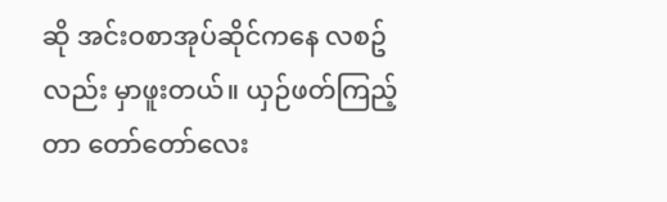ဆို အင်းဝစာအုပ်ဆိုင်ကနေ လစဥ်လည်း မှာဖူးတယ်။ ယှဉ်ဖတ်ကြည့်တာ တော်တော်လေး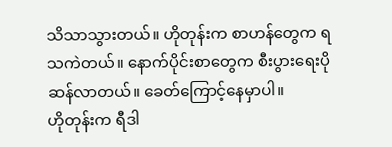သိသာသွားတယ်။ ဟိုတုန်းက စာဟန်တွေက ရသကဲတယ်။ နောက်ပိုင်းစာတွေက စီးပွားရေးပိုဆန်လာတယ်။ ခေတ်ကြောင့်နေမှာပါ။
ဟိုတုန်းက ရီဒါ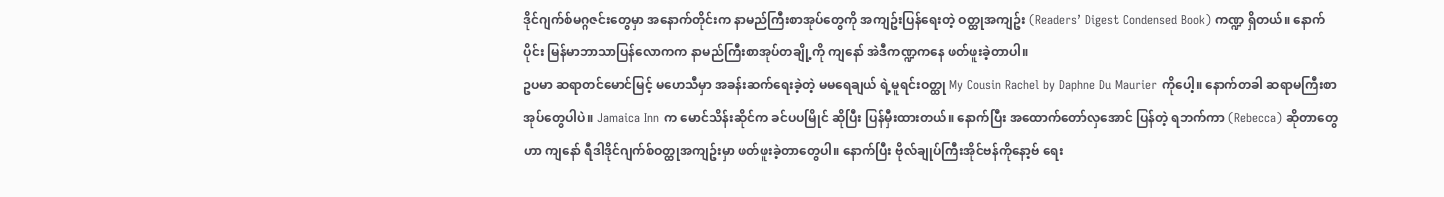ဒိုင်ဂျက်စ်မဂ္ဂဇင်းတွေမှာ အနောက်တိုင်းက နာမည်ကြီးစာအုပ်တွေကို အကျဥ်းပြန်ရေးတဲ့ ဝတ္ထုအကျဥ်း (Readers’ Digest Condensed Book) ကဏ္ဍ ရှိတယ်။ နောက်ပိုင်း မြန်မာဘာသာပြန်လောကက နာမည်ကြီးစာအုပ်တချို့ကို ကျနော် အဲဒီကဏ္ဍကနေ ဖတ်ဖူးခဲ့တာပါ။
ဥပမာ ဆရာတင်မောင်မြင့် မဟေသီမှာ အခန်းဆက်ရေးခဲ့တဲ့ မမရေချယ် ရဲ့မူရင်းဝတ္ထု My Cousin Rachel by Daphne Du Maurier ကိုပေါ့။ နောက်တခါ ဆရာမကြီးစာအုပ်တွေပါပဲ။ Jamaica Inn က မောင်သိန်းဆိုင်က ခင်ပပမြိုင် ဆိုပြီး ပြန်မှီးထားတယ်။ နောက်ပြီး အထောက်တော်လှအောင် ပြန်တဲ့ ရဘက်ကာ (Rebecca) ဆိုတာတွေဟာ ကျနော် ရီဒါဒိုင်ဂျက်စ်ဝတ္ထုအကျဥ်းမှာ ဖတ်ဖူးခဲ့တာတွေပါ။ နောက်ပြီး ဗိုလ်ချုပ်ကြီးအိုင်ဗန်ကိုနော့ဗ် ရေး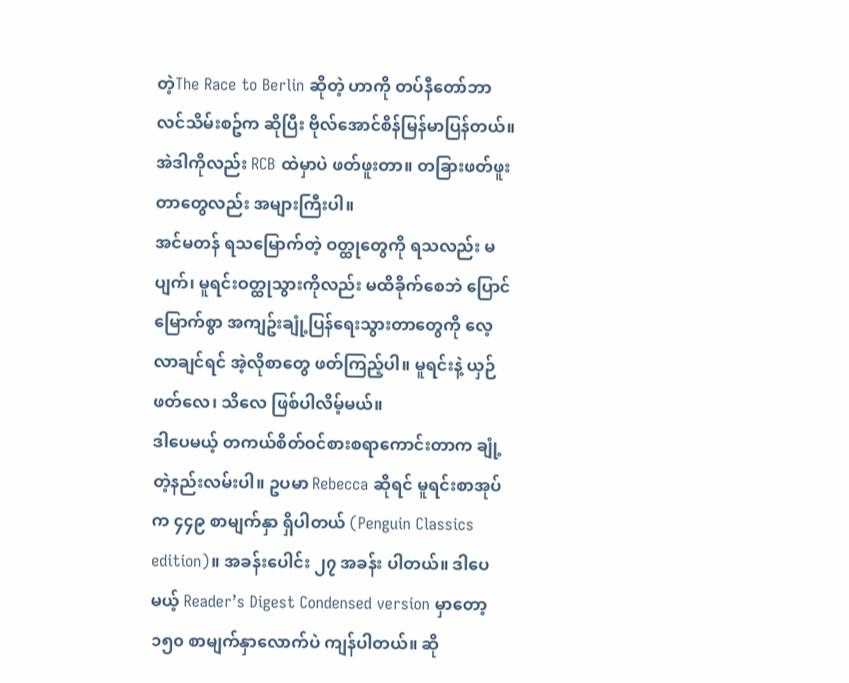တဲ့The Race to Berlin ဆိုတဲ့ ဟာကို တပ်နီတော်ဘာလင်သိမ်းစဥ်က ဆိုပြီး ဗိုလ်အောင်စိန်မြန်မာပြန်တယ်။ အဲဒါကိုလည်း RCB ထဲမှာပဲ ဖတ်ဖူးတာ။ တခြားဖတ်ဖူးတာတွေလည်း အများကြီးပါ။
အင်မတန် ရသမြောက်တဲ့ ဝတ္ထုတွေကို ရသလည်း မပျက်၊ မူရင်းဝတ္ထုသွားကိုလည်း မထိခိုက်စေဘဲ ပြောင်မြောက်စွာ အကျဥ်းချုံ့ပြန်ရေးသွားတာတွေကို လေ့လာချင်ရင် အဲ့လိုစာတွေ ဖတ်ကြည့်ပါ။ မူရင်းနဲ့ ယှဉ်ဖတ်လေ၊ သိလေ ဖြစ်ပါလိမ့်မယ်။
ဒါပေမယ့် တကယ်စိတ်ဝင်စားစရာကောင်းတာက ချုံ့တဲ့နည်းလမ်းပါ။ ဥပမာ Rebecca ဆိုရင် မူရင်းစာအုပ်က ၄၄၉ စာမျက်နှာ ရှိပါတယ် (Penguin Classics edition)။ အခန်းပေါင်း ၂၇ အခန်း ပါတယ်။ ဒါပေမယ့် Reader’s Digest Condensed version မှာတော့ ၁၅၀ စာမျက်နှာလောက်ပဲ ကျန်ပါတယ်။ ဆို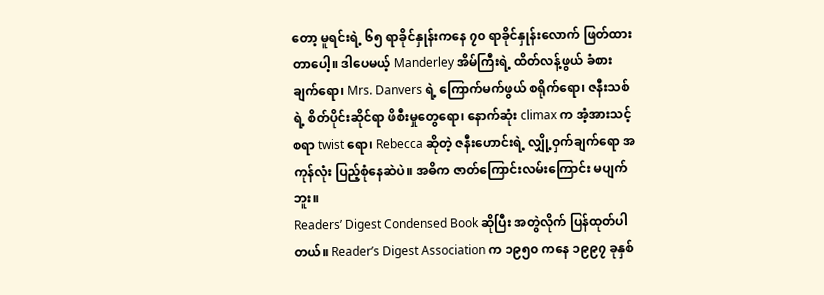တော့ မူရင်းရဲ့ ၆၅ ရာခိုင်နှုန်းကနေ ၇၀ ရာခိုင်နှုန်းလောက် ဖြတ်ထားတာပေါ့။ ဒါပေမယ့် Manderley အိမ်ကြီးရဲ့ ထိတ်လန့်ဖွယ် ခံစားချက်ရော၊ Mrs. Danvers ရဲ့ ကြောက်မက်ဖွယ် စရိုက်ရော၊ ဇနီးသစ်ရဲ့ စိတ်ပိုင်းဆိုင်ရာ ဖိစီးမှုတွေရော၊ နောက်ဆုံး climax က အံ့အားသင့်စရာ twist ရော၊ Rebecca ဆိုတဲ့ ဇနီးဟောင်းရဲ့ လျှို့ဝှက်ချက်ရော အကုန်လုံး ပြည့်စုံနေဆဲပဲ။ အဓိက ဇာတ်ကြောင်းလမ်းကြောင်း မပျက်ဘူး။
Readers’ Digest Condensed Book ဆိုပြီး အတွဲလိုက် ပြန်ထုတ်ပါတယ်။ Reader’s Digest Association က ၁၉၅၀ ကနေ ၁၉၉၇ ခုနှစ်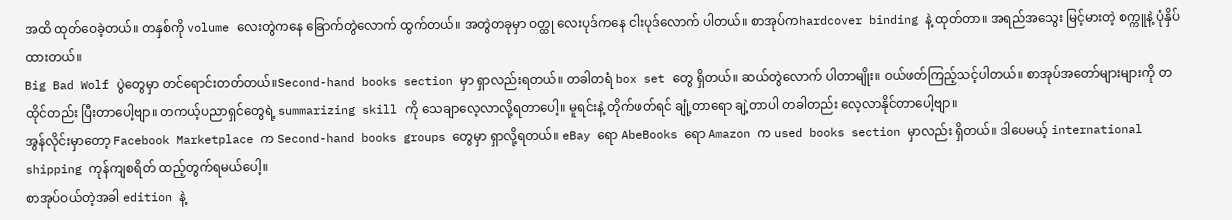အထိ ထုတ်ဝေခဲ့တယ်။ တနှစ်ကို volume လေးတွဲကနေ ခြောက်တွဲလောက် ထွက်တယ်။ အတွဲတခုမှာ ဝတ္ထု လေးပုဒ်ကနေ ငါးပုဒ်လောက် ပါတယ်။ စာအုပ်ကhardcover binding နဲ့ ထုတ်တာ။ အရည်အသွေး မြင့်မားတဲ့ စက္ကူနဲ့ ပုံနှိပ်ထားတယ်။
Big Bad Wolf ပွဲတွေမှာ တင်ရောင်းတတ်တယ်။Second-hand books section မှာ ရှာလည်းရတယ်။ တခါတရံ box set တွေ ရှိတယ်။ ဆယ်တွဲလောက် ပါတာမျိုး။ ဝယ်ဖတ်ကြည့်သင့်ပါတယ်။ စာအုပ်အတော်များများကို တထိုင်တည်း ပြီးတာပေါ့ဗျာ။ တကယ့်ပညာရှင်တွေရဲ့ summarizing skill ကို သေချာလေ့လာလို့ရတာပေါ့။ မူရင်းနဲ့ တိုက်ဖတ်ရင် ချုံ့တာရော ချဲ့တာပါ တခါတည်း လေ့လာနိုင်တာပေါ့ဗျာ။
အွန်လိုင်းမှာတော့ Facebook Marketplace က Second-hand books groups တွေမှာ ရှာလို့ရတယ်။ eBay ရော AbeBooks ရော Amazon က used books section မှာလည်း ရှိတယ်။ ဒါပေမယ့် international shipping ကုန်ကျစရိတ် ထည့်တွက်ရမယ်ပေါ့။
စာအုပ်ဝယ်တဲ့အခါ edition နဲ့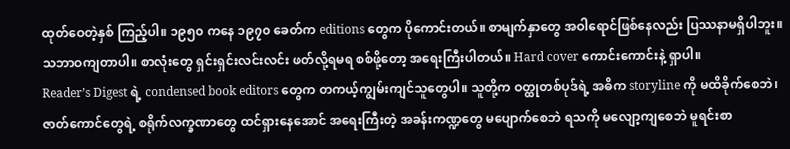ထုတ်ဝေတဲ့နှစ် ကြည့်ပါ။ ၁၉၅၀ ကနေ ၁၉၇၀ ခေတ်က editions တွေက ပိုကောင်းတယ်။ စာမျက်နှာတွေ အဝါရောင်ဖြစ်နေလည်း ပြဿနာမရှိပါဘူး။ သဘာဝကျတာပါ။ စာလုံးတွေ ရှင်းရှင်းလင်းလင်း ဖတ်လို့ရမရ စစ်ဖို့တော့ အရေးကြီးပါတယ်။ Hard cover ကောင်းကောင်းနဲ့ ရှာပါ။
Reader’s Digest ရဲ့ condensed book editors တွေက တကယ့်ကျွမ်းကျင်သူတွေပါ။ သူတို့က ဝတ္ထုတစ်ပုဒ်ရဲ့ အဓိက storyline ကို မထိခိုက်စေဘဲ၊ ဇာတ်ကောင်တွေရဲ့ စရိုက်လက္ခဏာတွေ ထင်ရှားနေအောင် အရေးကြီးတဲ့ အခန်းကဏ္ဍတွေ မပျောက်စေဘဲ ရသကို မလျော့ကျစေဘဲ မူရင်းစာ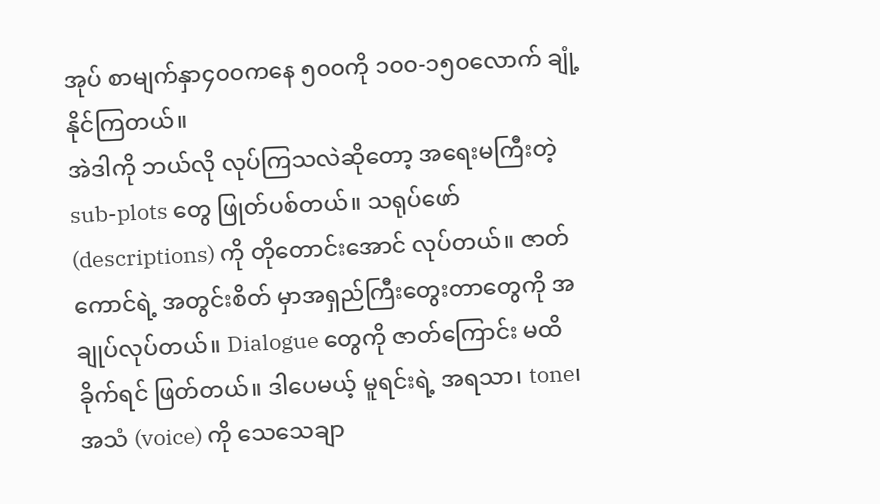အုပ် စာမျက်နှာ၄၀၀ကနေ ၅၀၀ကို ၁၀၀-၁၅၀လောက် ချုံ့နိုင်ကြတယ်။
အဲဒါကို ဘယ်လို လုပ်ကြသလဲဆိုတော့ အရေးမကြီးတဲ့ sub-plots တွေ ဖြုတ်ပစ်တယ်။ သရုပ်ဖော်(descriptions) ကို တိုတောင်းအောင် လုပ်တယ်။ ဇာတ်ကောင်ရဲ့ အတွင်းစိတ် မှာအရှည်ကြီးတွေးတာတွေကို အချုပ်လုပ်တယ်။ Dialogue တွေကို ဇာတ်ကြောင်း မထိခိုက်ရင် ဖြတ်တယ်။ ဒါပေမယ့် မူရင်းရဲ့ အရသာ၊ tone၊ အသံ (voice) ကို သေသေချာ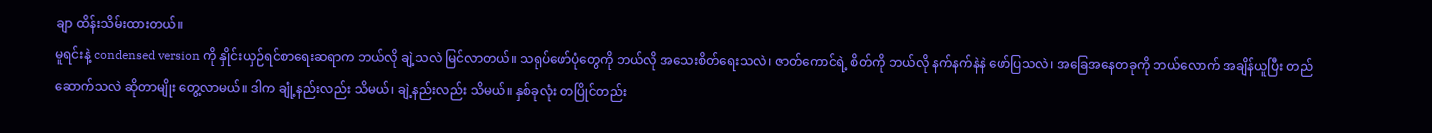ချာ ထိန်းသိမ်းထားတယ်။
မူရင်းနဲ့ condensed version ကို နှိုင်းယှဉ်ရင်စာရေးဆရာက ဘယ်လို ချဲ့သလဲ မြင်လာတယ်။ သရုပ်ဖော်ပုံတွေကို ဘယ်လို အသေးစိတ်ရေးသလဲ၊ ဇာတ်ကောင်ရဲ့ စိတ်ကို ဘယ်လို နက်နက်နဲနဲ ဖော်ပြသလဲ၊ အခြေအနေတခုကို ဘယ်လောက် အချိန်ယူပြီး တည်ဆောက်သလဲ ဆိုတာမျိုး တွေ့လာမယ်။ ဒါက ချုံ့နည်းလည်း သိမယ်၊ ချဲ့နည်းလည်း သိမယ်။ နှစ်ခုလုံး တပြိုင်တည်း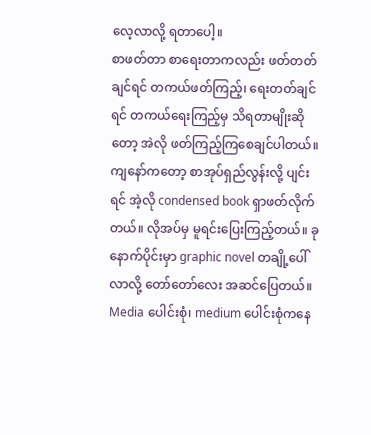လေ့လာလို့ ရတာပေါ့။
စာဖတ်တာ စာရေးတာကလည်း ဖတ်တတ်ချင်ရင် တကယ်ဖတ်ကြည့်၊ ရေးတတ်ချင်ရင် တကယ်ရေးကြည့်မှ သိရတာမျိုးဆိုတော့ အဲလို ဖတ်ကြည့်ကြစေချင်ပါတယ်။ ကျနော်ကတော့ စာအုပ်ရှည်လွန်းလို့ ပျင်းရင် အဲ့လို condensed book ရှာဖတ်လိုက်တယ်။ လိုအပ်မှ မူရင်းပြေးကြည့်တယ်။ ခုနောက်ပိုင်းမှာ graphic novel တချို့ပေါ်လာလို့ တော်တော်လေး အဆင်ပြေတယ်။ Media ပေါင်းစုံ၊ medium ပေါင်းစုံကနေ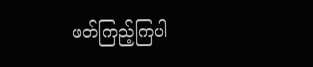ဖတ်ကြည့်ကြပါ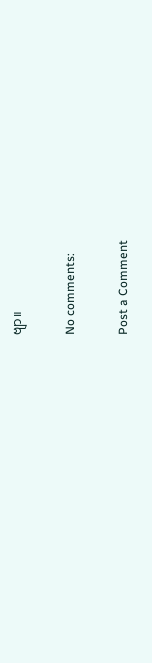ဗျာ။

No comments:

Post a Comment